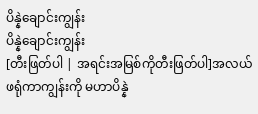ပိန္နဲချောင်းကျွန်း
ပိန္နဲချောင်းကျွန်း
[တီးဖြတ်ပါ | အရင်းအမြစ်ကိုတီးဖြတ်ပါ]အလယ်ဖရုံကာကျွန်းကို မဟာပိန္နဲ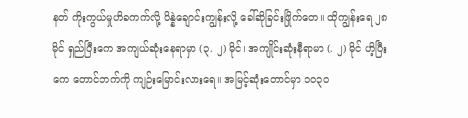နတ် ကိုးကွယ်မှုဟိခကက်လို့ ပိန္နဲချောင်းကျွန်းလို့ ခေါ်ဆိုခြင်းဖြိုက်တေ။ ထိုကျွန်းရေ ၂၈ မိုင် ရှည်ပြီးကေ အကျယ်ဆုံးနေရာမှာ (၃. ၂) မိုင်၊ အကျိုင်းဆုံးနီရာမာ (. ၂) မိုင် ဟိ့ပြီးကေ တောင်ဘက်ကို ကျဉ်းမြောင်းလားရေ။ အမြင့်ဆုံးတောင်မှာ ၁၀၃ဝ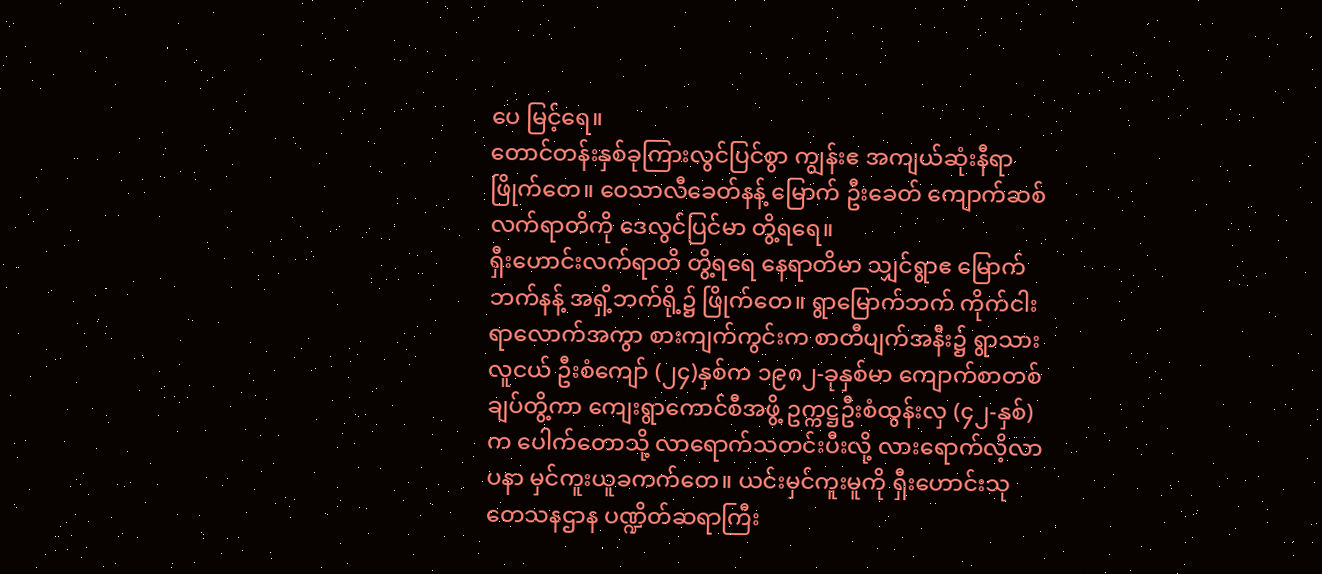ပေ မြင့်ရေ။
တောင်တန်းနှစ်ခုကြားလွင်ပြင်စွာ ကျွန်းဧ အကျယ်ဆုံးနီရာ ဖြိုက်တေ။ ဝေသာလီခေတ်နန့် မြောက် ဦးခေတ် ကျောက်ဆစ်လက်ရာတိကို ဒေလွင်ပြင်မာ တွိ့ရရေ။
ရှီးဟောင်းလက်ရာတိ တွိ့ရရေ နေရာတိမာ သျှင်ရွာဧ မြောက်ဘက်နန့် အရှိ့ဘက်ရို့၌ ဖြိုက်တေ။ ရွာမြောက်ဘက် ကိုက်ငါးရာလောက်အကွာ စားကျက်ကွင်းက စာတီပျက်အနီး၌ ရွာသား လူငယ် ဦးစံကျော် (၂၄)နှစ်က ၁၉၈၂-ခုနှစ်မာ ကျောက်စာတစ်ချပ်တွိ့ကာ ကျေးရွာကောင်စီအဖွိ့ ဥက္ကဋ္ဌဦးစံထွန်းလှ (၄၂-နှစ်) က ပေါက်တောသို့ လာရောက်သတင်းပီးလို့ လားရောက်လိ့လာပနာ မှင်ကူးယူခကက်တေ။ ယင်းမှင်ကူးမူကို ရှီးဟောင်းသုတေသနဌာန ပဏ္ဍိတ်ဆရာကြီး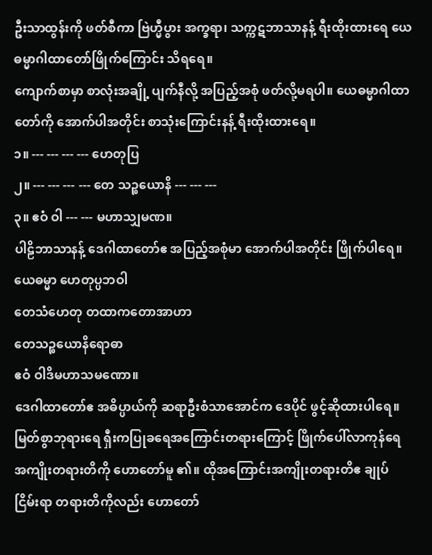ဦးသာထွန်းကို ဖတ်စီကာ ဗြဲဟ္မီပွား အက္ခရာ၊ သက္ကဋဘာသာနန့် ရီးထိုးထားရေ ယေဓမ္မာဂါထာတော်ဖြိုက်ကြောင်း သိရရေ။
ကျောက်စာမှာ စာလုံးအချို့ ပျက်နီလို့ အပြည့်အစုံ ဖတ်လို့မရပါ။ ယေဓမ္မာဂါထာတော်ကို အောက်ပါအတိုင်း စာသုံးကြောင်းနန့် ရီးထိုးထားရေ။
၁။ --- --- --- --- ဟေတုပြ
၂။ --- --- --- --- တေ သဉ္စယောနိ --- --- ---
၃။ ဧဝံ ဝါ --- --- မဟာသျှမဏ။
ပါဠိဘာသာနန့် ဒေဂါထာတော်ဧ အပြည့်အစုံမာ အောက်ပါအတိုင်း ဖြိုက်ပါရေ။
ယေဓမ္မာ ဟေတုပ္ပဘဝါ
တေသံဟေတု တထာကတောအာဟာ
တေသဉ္စယောနိရောဓာ
ဧဝံ ဝါဒိမဟာသမဏော။
ဒေဂါထာတော်ဧ အဓိပ္ပာယ်ကို ဆရာဦးစံသာအောင်က ဒေပိုင် ဖွင့်ဆိုထားပါရေ။
မြတ်စွာဘုရားရေ ရှီးကပြုခရေအကြောင်းတရားကြောင့် ဖြိုက်ပေါ်လာကုန်ရေ အကျိုးတရားတိကို ဟောတော်မူ ၏။ ထိုအကြောင်းအကျိုးတရားတိဧ ချုပ်ငြိမ်းရာ တရားတိကိုလည်း ဟောတော်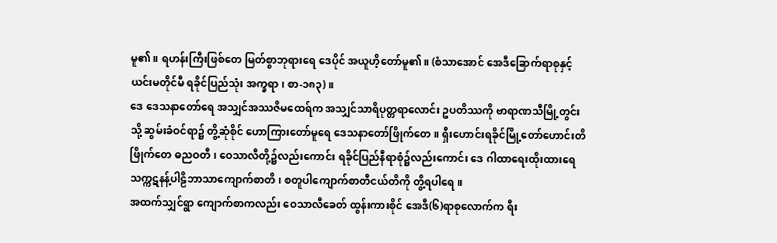မူ၏။ ရဟန်းကြီးဖြစ်တေ မြတ်စွာဘုရားရေ ဒေပိုင် အယူဟိ့တော်မူ၏။ (စံသာအောင် အေဒီခြောက်ရာစုနှင့် ယင်းမတိုင်မီ ရခိုင်ပြည်သုံး အက္ခရာ၊ စာ-၁၈၃)။
ဒေ ဒေသနာတော်ရေ အသျှင်အဿဇိမထေရ်က အသျှင်သာရိပုတ္တရာလောင်း ဥပတိဿကို ဗာရာဏသီမြို့တွင်းသို့ ဆွမ်းခံဝင်ရာ၌ တွိ့ဆုံစိုင် ဟောကြားတော်မူရေ ဒေသနာတော်ဖြိုက်တေ။ ရှီးဟောင်းရခိုင်မြို့တော်ဟောင်းတိဖြိုက်တေ ဓညဝတီ၊ ဝေသာလီတို့၌လည်းကောင်း ရခိုင်ပြည်နီရာစုံ၌လည်းကောင်း ဒေ ဂါထာရေးထိုးထားရေ သက္ကဋနန့်ပါဠိဘာသာကျောက်စာတိ၊ စတူပါကျောက်စာတီငယ်တိကို တွိ့ရပါရေ။
အထက်သျှင်ရွာ ကျောက်စာကလည်း ဝေသာလီခေတ် ထွန်းကားစိုင် အေဒီ(၆)ရာစုလောက်က ရီး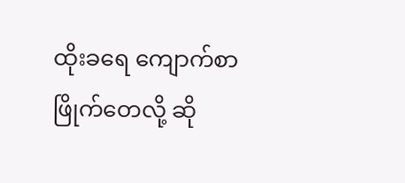ထိုးခရေ ကျောက်စာ ဖြိုက်တေလို့ ဆို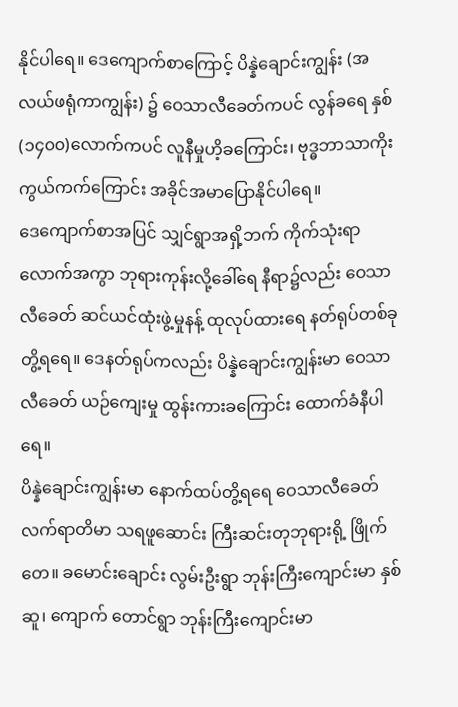နိုင်ပါရေ။ ဒေကျောက်စာကြောင့် ပိန္နဲချောင်းကျွန်း (အလယ်ဖရုံကာကျွန်း) ၌ ဝေသာလီခေတ်ကပင် လွန်ခရေ နှစ်(၁၄၀၀)လောက်ကပင် လူနီမှုဟိ့ခကြောင်း၊ ဗုဒ္ဓဘာသာကိုး ကွယ်ကက်ကြောင်း အခိုင်အမာပြောနိုင်ပါရေ။
ဒေကျောက်စာအပြင် သျှင်ရွာအရှိ့ဘက် ကိုက်သုံးရာလောက်အကွာ ဘုရားကုန်းလို့ခေါ်ရေ နီရာ၌လည်း ဝေသာလီခေတ် ဆင်ယင်ထုံးဖွဲ့မှုနန့် ထုလုပ်ထားရေ နတ်ရုပ်တစ်ခု တွိ့ရရေ။ ဒေနတ်ရုပ်ကလည်း ပိန္နဲချောင်းကျွန်းမာ ဝေသာလီခေတ် ယဉ်ကျေးမှု ထွန်းကားခကြောင်း ထောက်ခံနီပါရေ။
ပိန္နဲချောင်းကျွန်းမာ နောက်ထပ်တွိ့ရရေ ဝေသာလီခေတ် လက်ရာတိမာ သရဖူဆောင်း ကြီးဆင်းတုဘုရားရို့ ဖြိုက်တေ။ ခမောင်းချောင်း လွမ်းဦးရွာ ဘုန်းကြီးကျောင်းမာ နှစ်ဆူ၊ ကျောက် တောင်ရွာ ဘုန်းကြီးကျောင်းမာ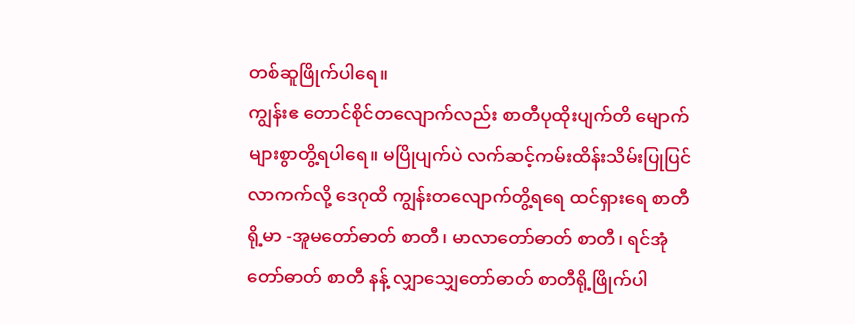တစ်ဆူဖြိုက်ပါရေ။
ကျွန်းဧ တောင်စိုင်တလျောက်လည်း စာတီပုထိုးပျက်တိ မျောက်များစွာတွိ့ရပါရေ။ မပြိုပျက်ပဲ လက်ဆင့်ကမ်းထိန်းသိမ်းပြုပြင်လာကက်လို့ ဒေဂုထိ ကျွန်းတလျောက်တွိ့ရရေ ထင်ရှားရေ စာတီရို့မာ -အူမတော်ဓာတ် စာတီ၊ မာလာတော်ဓာတ် စာတီ၊ ရင်အုံတော်ဓာတ် စာတီ နန့် လျှာသျှေတော်ဓာတ် စာတီရို့ဖြိုက်ပါ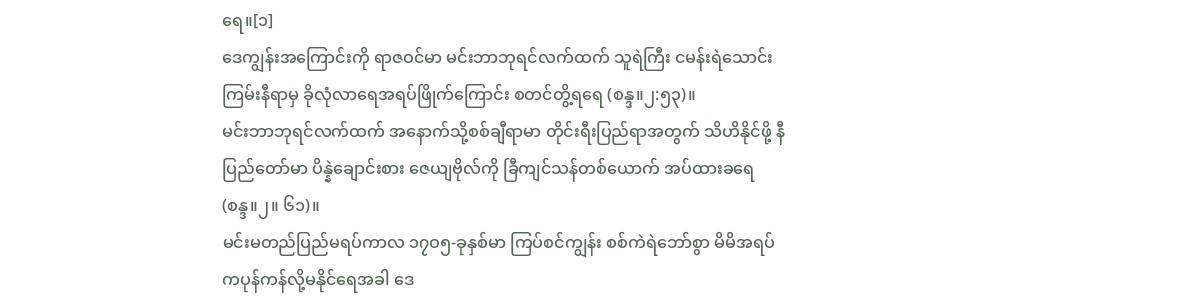ရေ။[၁]
ဒေကျွန်းအကြောင်းကို ရာဇဝင်မာ မင်းဘာဘုရင်လက်ထက် သူရဲကြီး ငမန်းရဲသောင်းကြမ်းနီရာမှ ခိုလုံလာရေအရပ်ဖြိုက်ကြောင်း စတင်တွိ့ရရေ (စန္ဒ။၂:၅၃)။
မင်းဘာဘုရင်လက်ထက် အနောက်သို့စစ်ချီရာမာ တိုင်းရီးပြည်ရာအတွက် သိဟိနိုင်ဖို့ နီပြည်တော်မာ ပိန္နဲချောင်းစား ဇေယျဗိုလ်ကို ခြီကျင်သန်တစ်ယောက် အပ်ထားခရေ (စန္ဒ။၂။ ၆၁)။
မင်းမတည်ပြည်မရပ်ကာလ ၁၇ဝ၅-ခုနှစ်မာ ကြပ်စင်ကျွန်း စစ်ကဲရဲဘော်စွာ မိမိအရပ်ကပုန်ကန်လို့မနိုင်ရေအခါ ဒေ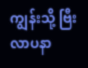ကျွန်းသို့ ဗြီးလာပနာ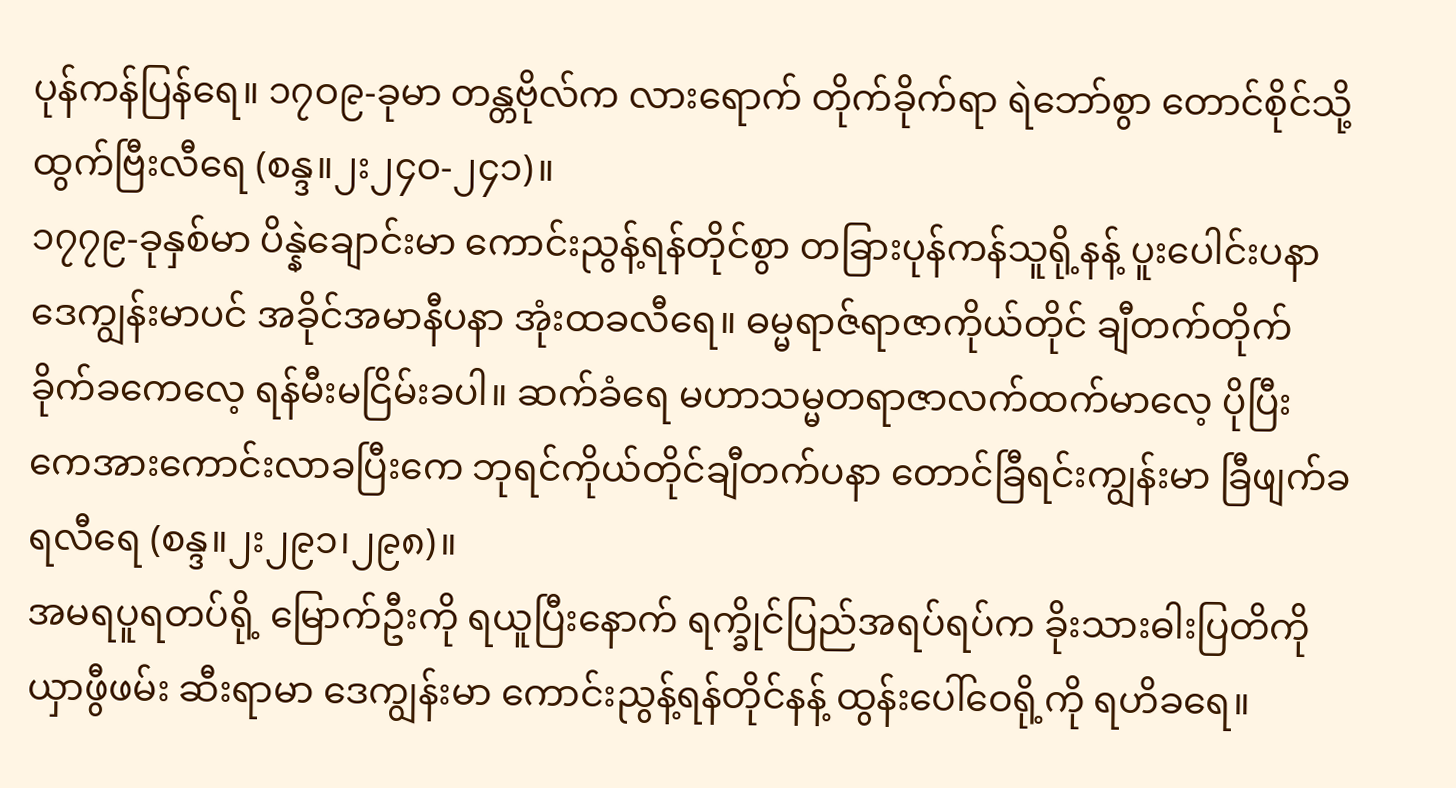ပုန်ကန်ပြန်ရေ။ ၁၇ဝ၉-ခုမာ တန္တဗိုလ်က လားရောက် တိုက်ခိုက်ရာ ရဲဘော်စွာ တောင်စိုင်သို့ ထွက်ဗြီးလီရေ (စန္ဒ။၂း၂၄ဝ-၂၄၁)။
၁၇၇၉-ခုနှစ်မာ ပိန္နဲချောင်းမာ ကောင်းညွန့်ရန်တိုင်စွာ တခြားပုန်ကန်သူရို့နန့် ပူးပေါင်းပနာ ဒေကျွန်းမာပင် အခိုင်အမာနီပနာ အုံးထခလီရေ။ ဓမ္မရာဇ်ရာဇာကိုယ်တိုင် ချီတက်တိုက်ခိုက်ခကေလေ့ ရန်မီးမငြိမ်းခပါ။ ဆက်ခံရေ မဟာသမ္မတရာဇာလက်ထက်မာလေ့ ပိုပြီးကေအားကောင်းလာခပြီးကေ ဘုရင်ကိုယ်တိုင်ချီတက်ပနာ တောင်ခြီရင်းကျွန်းမာ ခြီဖျက်ခရလီရေ (စန္ဒ။၂း၂၉၁၊၂၉၈)။
အမရပူရတပ်ရို့ မြောက်ဦးကို ရယူပြီးနောက် ရက္ခိုင်ပြည်အရပ်ရပ်က ခိုးသားဓါးပြတိကို ယှာဖွီဖမ်း ဆီးရာမာ ဒေကျွန်းမာ ကောင်းညွန့်ရန်တိုင်နန့် ထွန်းပေါ်ဝေရို့ကို ရဟိခရေ။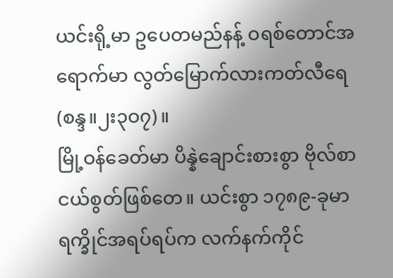ယင်းရို့မာ ဥပေတမည်နန့် ဝရစ်တောင်အရောက်မာ လွတ်မြောက်လားကတ်လီရေ (စန္ဒ။၂း၃ဝ၇)။
မြို့ဝန်ခေတ်မာ ပိန္နဲချောင်းစားစွာ ဗိုလ်စာငယ်စွတ်ဖြစ်တေ။ ယင်းစွာ ၁၇၈၉-ခုမာ ရက္ခိုင်အရပ်ရပ်က လက်နက်ကိုင်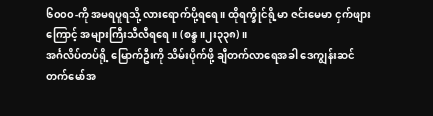၆၀၀၀-ကို အမရပူရသို့ လားရောက်ပို့ရရေ ။ ထိုရက္ခိုင်ရို့မာ ဇင်းမေမာ ငှက်ဖျားကြောင့် အများကြီးသီလီရရေ။ (စန္ဒ။၂း၃၃၈)။
အင်္ဂလိပ်တပ်ရို့ မြောက်ဦးကို သိမ်းပိုက်ဖို့ ချီတက်လာရေအခါ ဒေကျွန်းဆင်တက်မော်အ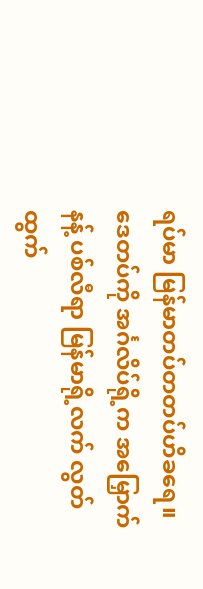ရပ်မာ မြန်မာတပ်တတပ်ဟိခရေ။ ဒေတပ်ကို အင်္ဂလိပ်ရို့က အမြှောက်နန့် ပစ်လီရာ မြန်မာရို့လက် လွတ်ထွက်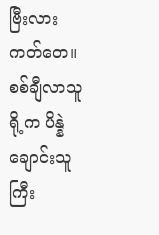ဗြီးလားကတ်တေ။ စစ်ချီလာသူရို့က ပိန္နဲချောင်းသူကြီး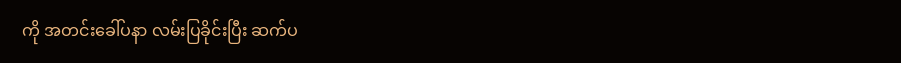ကို အတင်းခေါ်ပနာ လမ်းပြခိုင်းပြီး ဆက်ပ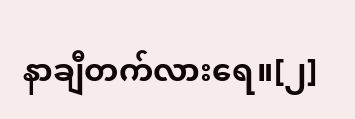နာချီတက်လားရေ။[၂]